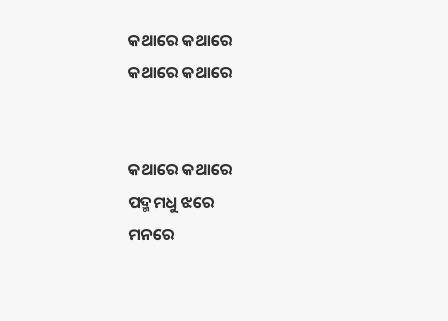କଥାରେ କଥାରେ
କଥାରେ କଥାରେ


କଥାରେ କଥାରେ
ପଦ୍ମମଧୁ ଝରେ
ମନରେ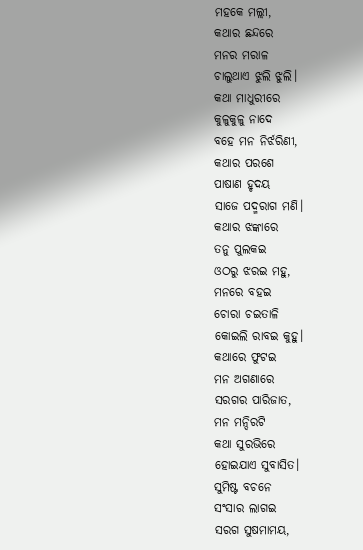ମହକେ ମଲ୍ଲୀ,
କଥାର ଛନ୍ଦରେ
ମନର ମରାଳ
ଚାଲୁଥାଏ ଝୁଲି ଝୁଲି।
କଥା ମାଧୁରୀରେ
କୁଳୁକୁଳୁ ନାଦେ
ବହେ ମନ ନିର୍ଝରିଣୀ,
କଥାର ପରଶେ
ପାଷାଣ ହୃଦୟ
ସାଜେ ପଦ୍ମରାଗ ମଣି।
କଥାର ଝଙ୍କାରେ
ତନୁ ପୁଲକଇ
ଓଠରୁ ଝରଇ ମହୁ,
ମନରେ ବହଇ
ଚୋରା ଚଇତାଳି
କୋଇଲି ରାବଇ କୁହୁ।
କଥାରେ ଫୁଟଇ
ମନ ଅଗଣାରେ
ସରଗର ପାରିଜାତ,
ମନ ମନ୍ଦିରଟି
କଥା ସୁରଭିରେ
ହୋଇଯାଏ ସୁବାସିତ।
ସୁମିଷ୍ଟ ବଚନେ
ସଂସାର ଲାଗଇ
ସରଗ ସୁଷମାମୟ,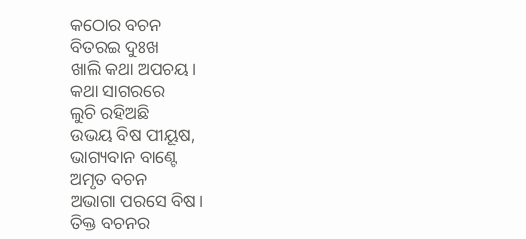କଠୋର ବଚନ
ବିତରଇ ଦୁଃଖ
ଖାଲି କଥା ଅପଚୟ।
କଥା ସାଗରରେ
ଲୁଚି ରହିଅଛି
ଉଭୟ ବିଷ ପୀୟୂଷ,
ଭାଗ୍ୟବାନ ବାଣ୍ଟେ
ଅମୃତ ବଚନ
ଅଭାଗା ପରସେ ବିଷ।
ତିକ୍ତ ବଚନର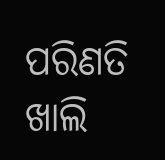ପରିଣତି ଖାଲି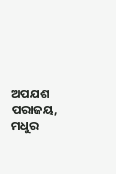ଅପଯଶ ପରାଜୟ,
ମଧୁର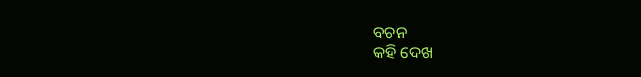ବଚନ
କହି ଦେଖ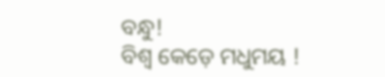ବନ୍ଧୁ!
ବିଶ୍ଵ କେଡ଼େ ମଧୁମୟ !